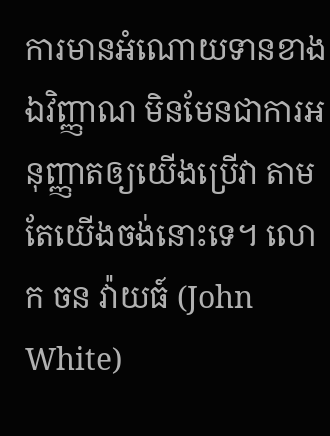ការមានអំណោយទានខាងឯវិញ្ញាណ មិនមែនជាការអនុញ្ញាតឲ្យយើងប្រើវា តាមតែយើងចង់នោះទេ។ លោក ចន វ៉ាយធ៍ (John White)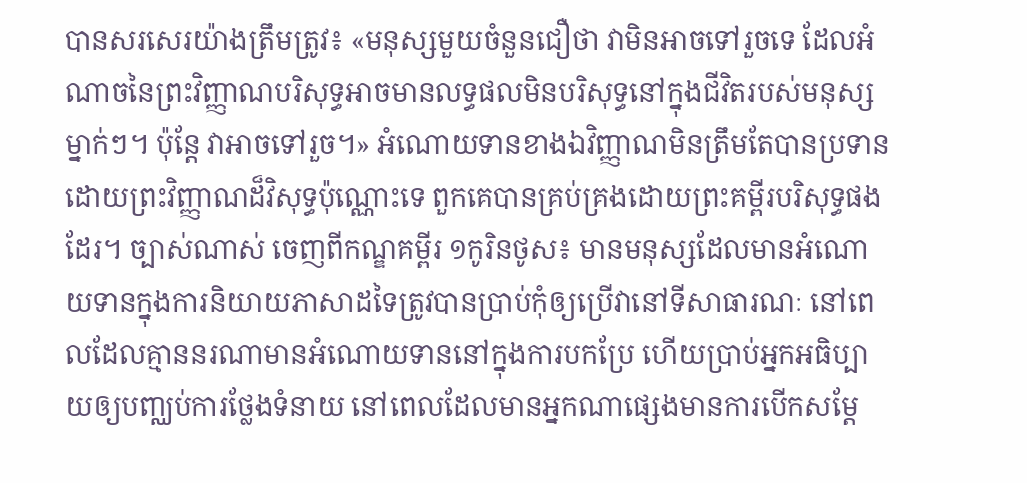បានសរសេរយ៉ាងត្រឹមត្រូវ៖ «មនុស្សមួយចំនួនជឿថា វាមិនអាចទៅរួចទេ ដែលអំណាចនៃព្រះវិញ្ញាណបរិសុទ្ធអាចមានលទ្ធផលមិនបរិសុទ្ធនៅក្នុងជីវិតរបស់មនុស្សម្នាក់ៗ។ ប៉ុន្តែ វាអាចទៅរួច។» អំណោយទានខាងឯវិញ្ញាណមិនត្រឹមតែបានប្រទានដោយព្រះវិញ្ញាណដ៏វិសុទ្ធប៉ុណ្ណោះទេ ពួកគេបានគ្រប់គ្រងដោយព្រះគម្ពីរបរិសុទ្ធផងដែរ។ ច្បាស់ណាស់ ចេញពីកណ្ឌគម្ពីរ ១កូរិនថូស៖ មានមនុស្សដែលមានអំណោយទានក្នុងការនិយាយភាសាដទៃត្រូវបានប្រាប់កុំឲ្យប្រើវានៅទីសាធារណៈ នៅពេលដែលគ្មាននរណាមានអំណោយទាននៅក្នុងការបកប្រែ ហើយប្រាប់អ្នកអធិប្បាយឲ្យបញ្ឈប់ការថ្លែងទំនាយ នៅពេលដែលមានអ្នកណាផ្សេងមានការបើកសម្ដែ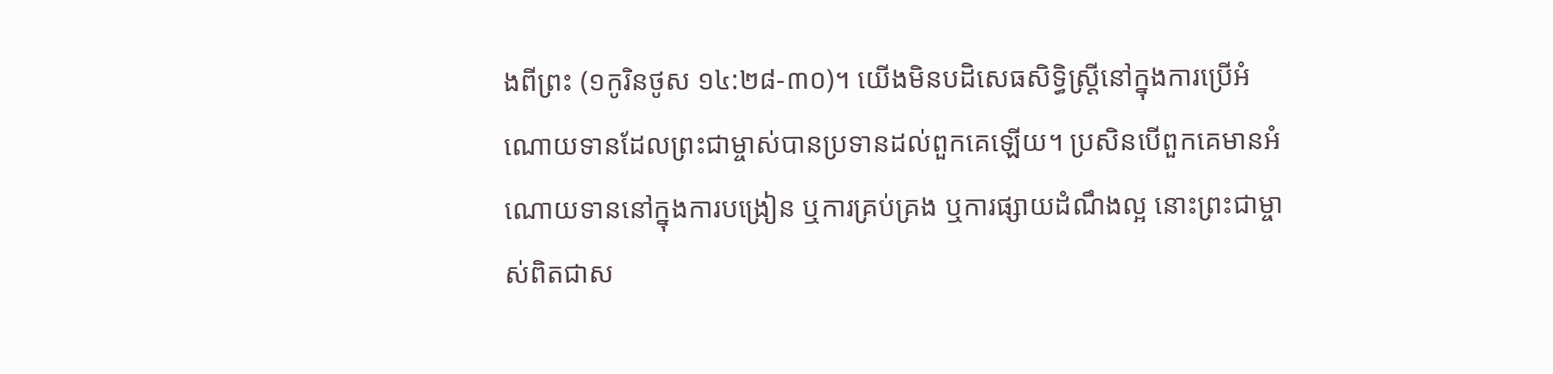ងពីព្រះ (១កូរិនថូស ១៤:២៨-៣០)។ យើងមិនបដិសេធសិទ្ធិស្ត្រីនៅក្នុងការប្រើអំណោយទានដែលព្រះជាម្ចាស់បានប្រទានដល់ពួកគេឡើយ។ ប្រសិនបើពួកគេមានអំណោយទាននៅក្នុងការបង្រៀន ឬការគ្រប់គ្រង ឬការផ្សាយដំណឹងល្អ នោះព្រះជាម្ចាស់ពិតជាស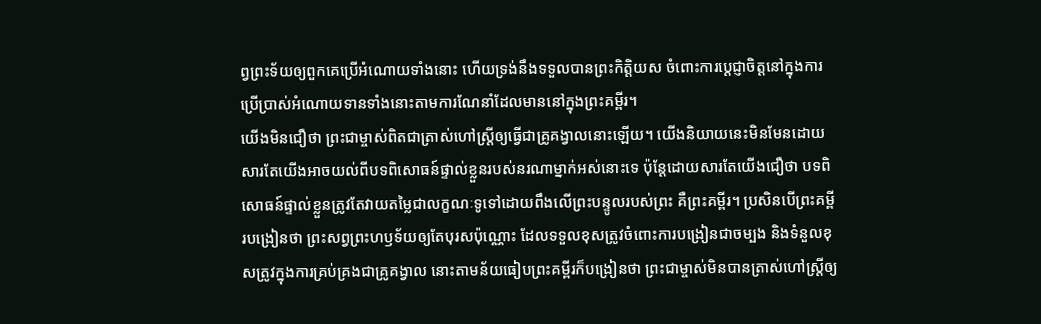ព្វព្រះទ័យឲ្យពួកគេប្រើអំណោយទាំងនោះ ហើយទ្រង់នឹងទទួលបានព្រះកិត្តិយស ចំពោះការប្ដេជ្ញាចិត្តនៅក្នុងការប្រើប្រាស់អំណោយទានទាំងនោះតាមការណែនាំដែលមាននៅក្នុងព្រះគម្ពីរ។
យើងមិនជឿថា ព្រះជាម្ចាស់ពិតជាត្រាស់ហៅស្ត្រីឲ្យធ្វើជាគ្រូគង្វាលនោះឡើយ។ យើងនិយាយនេះមិនមែនដោយសារតែយើងអាចយល់ពីបទពិសោធន៍ផ្ទាល់ខ្លួនរបស់នរណាម្នាក់អស់នោះទេ ប៉ុន្តែដោយសារតែយើងជឿថា បទពិសោធន៍ផ្ទាល់ខ្លួនត្រូវតែវាយតម្លៃជាលក្ខណៈទូទៅដោយពឹងលើព្រះបន្ទូលរបស់ព្រះ គឺព្រះគម្ពីរ។ ប្រសិនបើព្រះគម្ពីរបង្រៀនថា ព្រះសព្វព្រះហឫទ័យឲ្យតែបុរសប៉ុណ្ណោះ ដែលទទួលខុសត្រូវចំពោះការបង្រៀនជាចម្បង និងទំនួលខុសត្រូវក្នុងការគ្រប់គ្រងជាគ្រូគង្វាល នោះតាមន័យធៀបព្រះគម្ពីរក៏បង្រៀនថា ព្រះជាម្ចាស់មិនបានត្រាស់ហៅស្ត្រីឲ្យ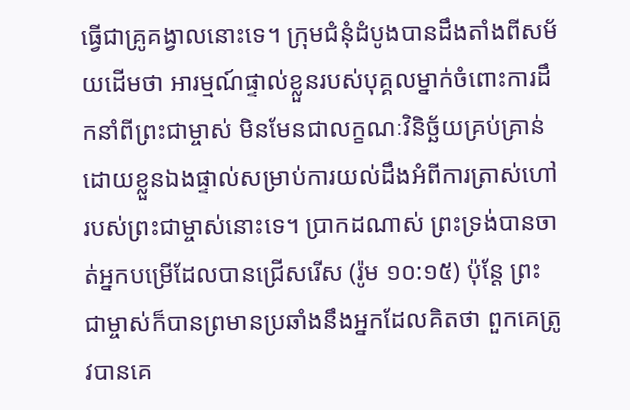ធ្វើជាគ្រូគង្វាលនោះទេ។ ក្រុមជំនុំដំបូងបានដឹងតាំងពីសម័យដើមថា អារម្មណ៍ផ្ទាល់ខ្លួនរបស់បុគ្គលម្នាក់ចំពោះការដឹកនាំពីព្រះជាម្ចាស់ មិនមែនជាលក្ខណៈវិនិច្ឆ័យគ្រប់គ្រាន់ដោយខ្លួនឯងផ្ទាល់សម្រាប់ការយល់ដឹងអំពីការត្រាស់ហៅរបស់ព្រះជាម្ចាស់នោះទេ។ ប្រាកដណាស់ ព្រះទ្រង់បានចាត់អ្នកបម្រើដែលបានជ្រើសរើស (រ៉ូម ១០:១៥) ប៉ុន្តែ ព្រះជាម្ចាស់ក៏បានព្រមានប្រឆាំងនឹងអ្នកដែលគិតថា ពួកគេត្រូវបានគេ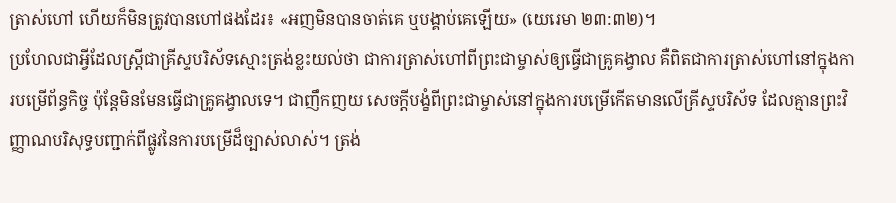ត្រាស់ហៅ ហើយក៏មិនត្រូវបានហៅផងដែរ៖ «អញមិនបានចាត់គេ ឬបង្គាប់គេឡើយ» (យេរេមា ២៣:៣២)។
ប្រហែលជាអ្វីដែលស្ត្រីជាគ្រីស្ទបរិស័ទស្មោះត្រង់ខ្លះយល់ថា ជាការត្រាស់ហៅពីព្រះជាម្ចាស់ឲ្យធ្វើជាគ្រូគង្វាល គឺពិតជាការត្រាស់ហៅនៅក្នុងការបម្រើព័ន្ធកិច្ច ប៉ុន្តែមិនមែនធ្វើជាគ្រូគង្វាលទេ។ ជាញឹកញយ សេចក្ដីបង្ខំពីព្រះជាម្ចាស់នៅក្នុងការបម្រើកើតមានលើគ្រីស្ទបរិស័ទ ដែលគ្មានព្រះវិញ្ញាណបរិសុទ្ធបញ្ជាក់ពីផ្លូវនៃការបម្រើដ៏ច្បាស់លាស់។ ត្រង់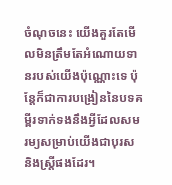ចំណុចនេះ យើងគួរតែមើលមិនត្រឹមតែអំណោយទានរបស់យើងប៉ុណ្ណោះទេ ប៉ុន្តែក៏ជាការបង្រៀននៃបទគម្ពីរទាក់ទងនឹងអ្វីដែលសមរម្យសម្រាប់យើងជាបុរស និងស្ត្រីផងដែរ។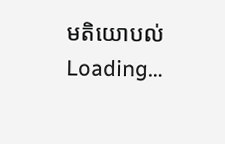មតិយោបល់
Loading…